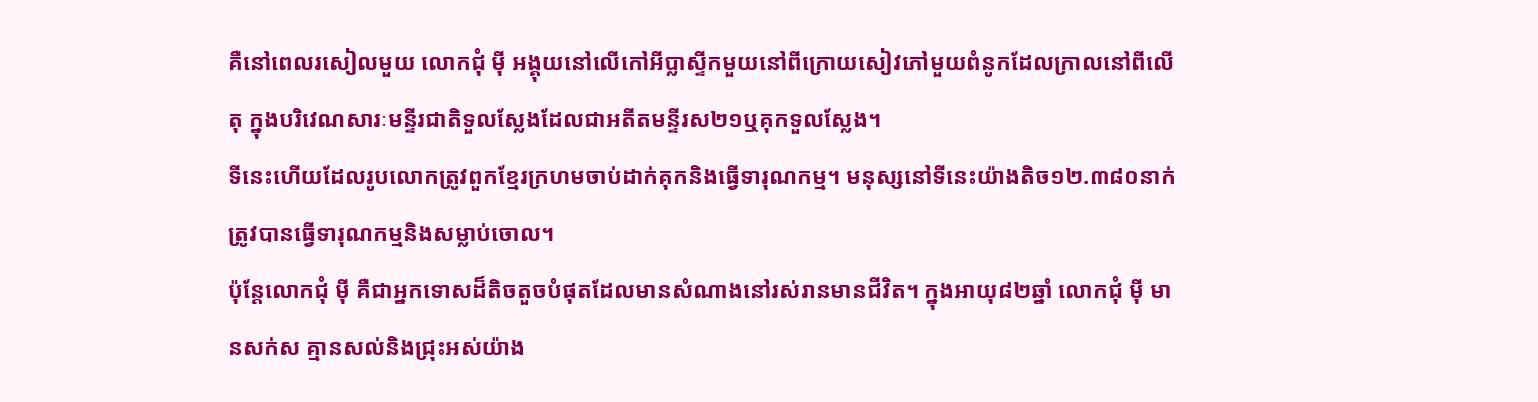គឺនៅពេលរសៀលមួយ លោកជុំ ម៉ី អង្គុយនៅលើកៅអីប្លាស្ទីកមួយនៅពីក្រោយសៀវភៅមួយពំនូកដែលក្រាលនៅពីលើតុ ក្នុងបរិវេណសារៈមន្ទីរជាតិទួលស្លែងដែលជាអតីតមន្ទីរស២១ឬគុកទួលស្លែង។
ទីនេះហើយដែលរូបលោកត្រូវពួកខ្មែរក្រហមចាប់ដាក់គុកនិងធ្វើទារុណកម្ម។ មនុស្សនៅទីនេះយ៉ាងតិច១២.៣៨០នាក់ត្រូវបានធ្វើទារុណកម្មនិងសម្លាប់ចោល។
ប៉ុន្តែលោកជុំ ម៉ី គឺជាអ្នកទោសដ៏តិចតួចបំផុតដែលមានសំណាងនៅរស់រានមានជីវិត។ ក្នុងអាយុ៨២ឆ្នាំ លោកជុំ ម៉ី មានសក់ស គ្មានសល់និងជ្រុះអស់យ៉ាង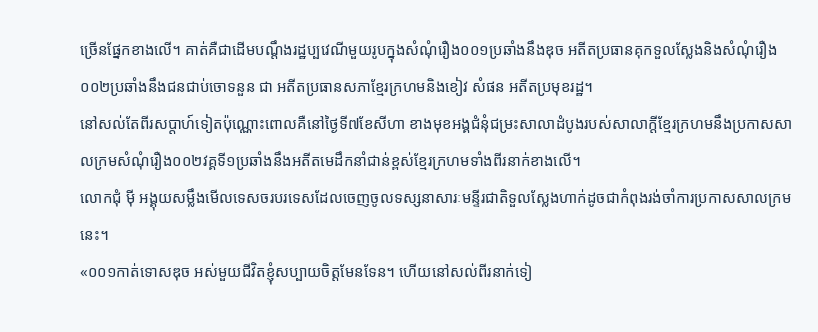ច្រើនផ្នែកខាងលើ។ គាត់គឺជាដើមបណ្តឹងរដ្ឋប្បវេណីមួយរូបក្នុងសំណុំរឿង០០១ប្រឆាំងនឹងឌុច អតីតប្រធានគុកទួលស្លែងនិងសំណុំរឿង០០២ប្រឆាំងនឹងជនជាប់ចោទនួន ជា អតីតប្រធានសភាខ្មែរក្រហមនិងខៀវ សំផន អតីតប្រមុខរដ្ឋ។
នៅសល់តែពីរសប្តាហ៍ទៀតប៉ុណ្ណោះពោលគឺនៅថ្ងៃទី៧ខែសីហា ខាងមុខអង្គជំនុំជម្រះសាលាដំបូងរបស់សាលាក្តីខ្មែរក្រហមនឹងប្រកាសសាលក្រមសំណុំរឿង០០២វគ្គទី១ប្រឆាំងនឹងអតីតមេដឹកនាំជាន់ខ្ពស់ខ្មែរក្រហមទាំងពីរនាក់ខាងលើ។
លោកជុំ ម៉ី អង្គុយសម្លឹងមើលទេសចរបរទេសដែលចេញចូលទស្សនាសារៈមន្ទីរជាតិទួលស្លែងហាក់ដូចជាកំពុងរង់ចាំការប្រកាសសាលក្រមនេះ។
«០០១កាត់ទោសឌុច អស់មួយជីវិតខ្ញុំសប្បាយចិត្តមែនទែន។ ហើយនៅសល់ពីរនាក់ទៀ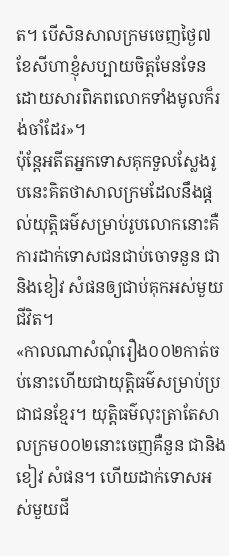ត។ បើសិនសាលក្រមចេញថ្ងៃ៧ខែសីហាខ្ញុំសប្បាយចិត្តមែនទែនដោយសារពិភពលោកទាំងមូលក៏រង់ចាំដែរ»។
ប៉ុន្តែអតីតអ្នកទោសគុកទួលស្លែងរូបនេះគិតថាសាលក្រមដែលនឹងផ្តល់យុត្តិធម៌សម្រាប់រូបលោកនោះគឺការដាក់ទោសជនជាប់ចោទនួន ជា និងខៀវ សំផនឲ្យជាប់គុកអស់មួយជីវិត។
«កាលណាសំណុំរឿង០០២កាត់ចប់នោះហើយជាយុត្តិធម៌សម្រាប់ប្រជាជនខ្មែរ។ យុត្តិធម៌លុះត្រាតែសាលក្រម០០២នោះចេញគឺនួន ជានិងខៀវ សំផន។ ហើយដាក់ទោសអស់មួយជី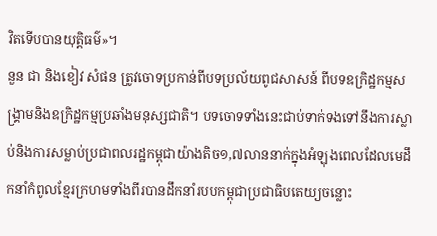វិតទើបបានយុត្តិធម៌»។
នួន ជា និងខៀវ សំផន ត្រូវចោទប្រកាន់ពីបទប្រល័យពូជសាសន៍ ពីបទឧក្រិដ្ឋកម្មសង្គ្រាមនិងឧក្រិដ្ឋកម្មប្រឆាំងមនុស្សជាតិ។ បទចោទទាំងនេះជាប់ទាក់ទងទៅនឹងការស្លាប់និងការសម្លាប់ប្រជាពលរដ្ឋកម្ពុជាយ៉ាងតិច១,៧លាននាក់ក្នុងអំឡុងពេលដែលមេដឹកនាំកំពូលខ្មែរក្រហមទាំងពីរបានដឹកនាំរបបកម្ពុជាប្រជាធិបតេយ្យចន្លោះ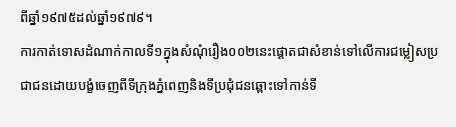ពីឆ្នាំ១៩៧៥ដល់ឆ្នាំ១៩៧៩។
ការកាត់ទោសដំណាក់កាលទី១ក្នុងសំណុំរឿង០០២នេះផ្តោតជាសំខាន់ទៅលើការជម្លៀសប្រជាជនដោយបង្ខំចេញពីទីក្រុងភ្នំពេញនិងទីប្រជុំជនឆ្ពោះទៅកាន់ទី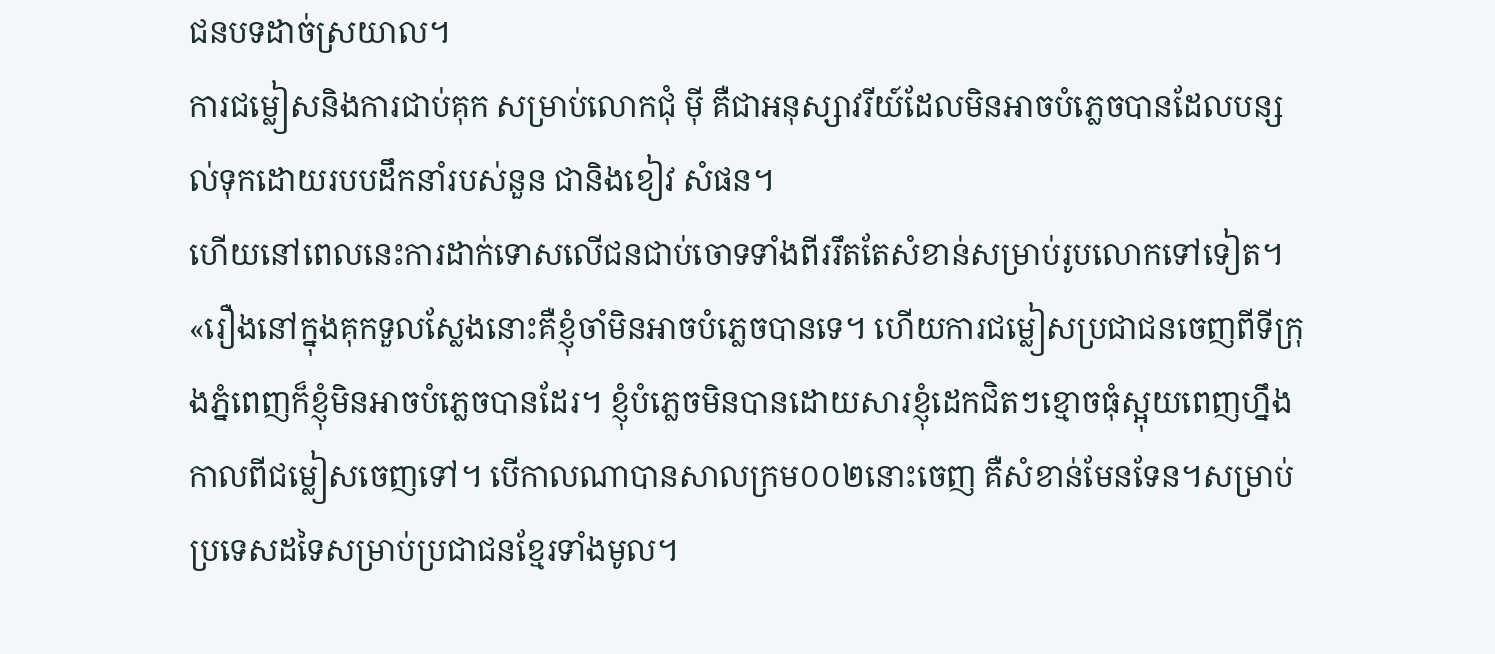ជនបទដាច់ស្រយាល។
ការជម្លៀសនិងការជាប់គុក សម្រាប់លោកជុំ ម៉ី គឺជាអនុស្សាវរីយ៍ដែលមិនអាចបំភ្លេចបានដែលបន្សល់ទុកដោយរបបដឹកនាំរបស់នួន ជានិងខៀវ សំផន។
ហើយនៅពេលនេះការដាក់ទោសលើជនជាប់ចោទទាំងពីររឹតតែសំខាន់សម្រាប់រូបលោកទៅទៀត។
«រឿងនៅក្នុងគុកទួលស្លែងនោះគឺខ្ញុំចាំមិនអាចបំភ្លេចបានទេ។ ហើយការជម្លៀសប្រជាជនចេញពីទីក្រុងភ្នំពេញក៏ខ្ញុំមិនអាចបំភ្លេចបានដែរ។ ខ្ញុំបំភ្លេចមិនបានដោយសារខ្ញុំដេកជិតៗខ្មោចធុំស្អុយពេញហ្នឹងកាលពីជម្លៀសចេញទៅ។ បើកាលណាបានសាលក្រម០០២នោះចេញ គឺសំខាន់មែនទែន។សម្រាប់ប្រទេសដទៃសម្រាប់ប្រជាជនខ្មែរទាំងមូល។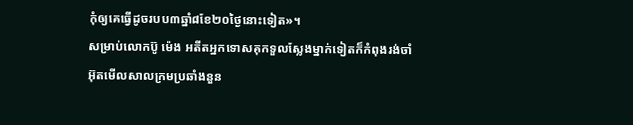កុំឲ្យគេធ្វើដូចរបប៣ឆ្នាំ៨ខែ២០ថ្ងៃនោះទៀត»។
សម្រាប់លោកប៊ូ ម៉េង អតីតអ្នកទោសគុកទួលស្លែងម្នាក់ទៀតក៏កំពុងរង់ចាំអ៊ុតមើលសាលក្រមប្រឆាំងនួន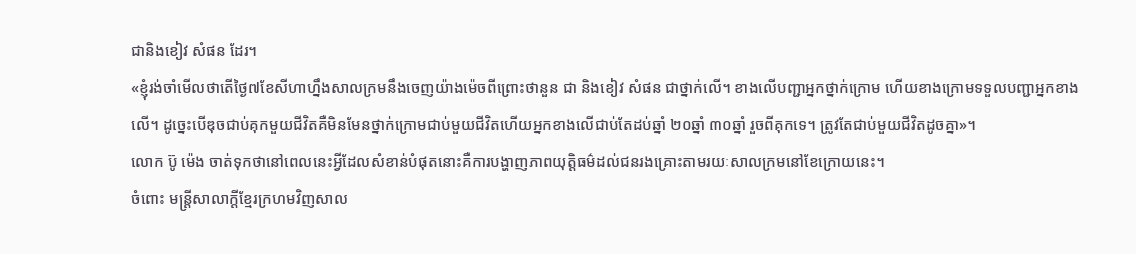ជានិងខៀវ សំផន ដែរ។
«ខ្ញុំរង់ចាំមើលថាតើថ្ងៃ៧ខែសីហាហ្នឹងសាលក្រមនឹងចេញយ៉ាងម៉េចពីព្រោះថានួន ជា និងខៀវ សំផន ជាថ្នាក់លើ។ ខាងលើបញ្ជាអ្នកថ្នាក់ក្រោម ហើយខាងក្រោមទទួលបញ្ជាអ្នកខាងលើ។ ដូច្នេះបើឌុចជាប់គុកមួយជីវិតគឺមិនមែនថ្នាក់ក្រោមជាប់មួយជីវិតហើយអ្នកខាងលើជាប់តែដប់ឆ្នាំ ២០ឆ្នាំ ៣០ឆ្នាំ រួចពីគុកទេ។ ត្រូវតែជាប់មួយជីវិតដូចគ្នា»។
លោក ប៊ូ ម៉េង ចាត់ទុកថានៅពេលនេះអ្វីដែលសំខាន់បំផុតនោះគឺការបង្ហាញភាពយុត្តិធម៌ដល់ជនរងគ្រោះតាមរយៈសាលក្រមនៅខែក្រោយនេះ។
ចំពោះ មន្ត្រីសាលាក្តីខ្មែរក្រហមវិញសាល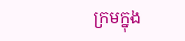ក្រមក្នុង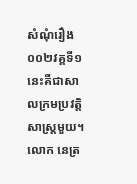សំណុំរឿង០០២វគ្គទី១នេះគឺជាសាលក្រមប្រវតិ្តសាស្ដ្រមួយ។
លោក នេត្រ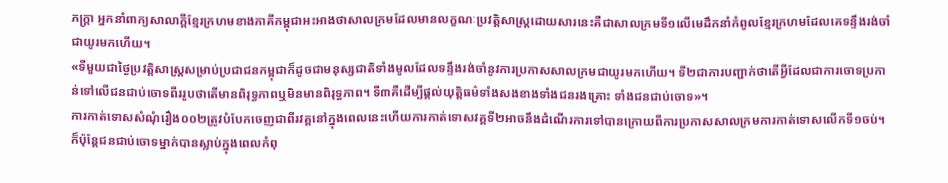ភក្ត្រា អ្នកនាំពាក្យសាលាក្តីខ្មែរក្រហមខាងភាគីកម្ពុជាអះអាងថាសាលក្រមដែលមានលក្ខណៈប្រវត្តិសាស្ដ្រដោយសារនេះគឺជាសាលក្រមទី១លើមេដឹកនាំកំពូលខ្មែរក្រហមដែលគេទន្ទឹងរង់ចាំជាយូរមកហើយ។
«ទីមួយជាថ្ងៃប្រវត្តិសាស្ដ្រសម្រាប់ប្រជាជនកម្ពុជាក៏ដូចជាមនុស្សជាតិទាំងមូលដែលទន្ទឹងរង់ចាំនូវការប្រកាសសាលក្រមជាយូរមកហើយ។ ទី២ជាការបញ្ជាក់ថាតើអ្វីដែលជាការចោទប្រកាន់ទៅលើជនជាប់ចោទពីររូបថាតើមានពិរុទ្ធភាពឬមិនមានពិរុទ្ធភាព។ ទី៣គឺដើម្បីផ្តល់យុត្តិធម៌ទាំងសងខាងទាំងជនរងគ្រោះ ទាំងជនជាប់ចោទ»។
ការកាត់ទោសសំណុំរឿង០០២ត្រូវបំបែកចេញជាពីរវគ្គនៅក្នុងពេលនេះហើយការកាត់ទោសវគ្គទី២អាចនឹងដំណើរការទៅបានក្រោយពីការប្រកាសសាលក្រមការកាត់ទោសលើកទី១ចប់។
ក៏ប៉ុន្តែជនជាប់ចោទម្នាក់បានស្លាប់ក្នុងពេលកំពុ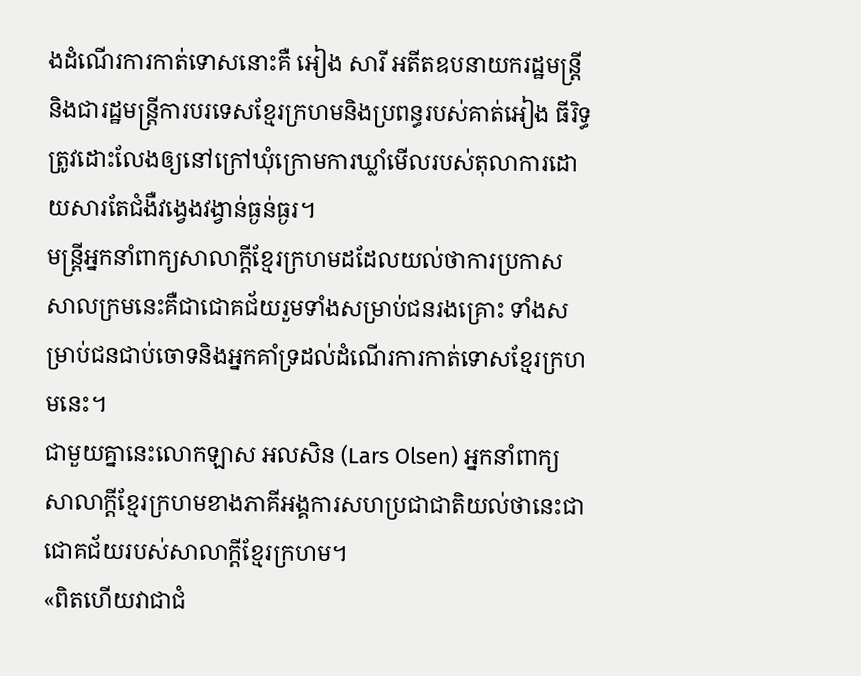ងដំណើរការកាត់ទោសនោះគឺ អៀង សារី អតីតឧបនាយករដ្ឋមន្ត្រីនិងជារដ្ឋមន្ត្រីការបរទេសខ្មែរក្រហមនិងប្រពន្ធរបស់គាត់អៀង ធីរិទ្ធ ត្រូវដោះលែងឲ្យនៅក្រៅឃុំក្រោមការឃ្លាំមើលរបស់តុលាការដោយសារតែជំងឺវង្វេងវង្វាន់ធ្ងន់ធ្ងរ។
មន្ត្រីអ្នកនាំពាក្យសាលាក្តីខ្មែរក្រហមដដែលយល់ថាការប្រកាសសាលក្រមនេះគឺជាជោគជ័យរួមទាំងសម្រាប់ជនរងគ្រោះ ទាំងសម្រាប់ជនជាប់ចោទនិងអ្នកគាំទ្រដល់ដំណើរការកាត់ទោសខ្មែរក្រហមនេះ។
ជាមួយគ្នានេះលោកឡាស អលសិន (Lars Olsen) អ្នកនាំពាក្យសាលាក្តីខ្មែរក្រហមខាងភាគីអង្គការសហប្រជាជាតិយល់ថានេះជាជោគជ័យរបស់សាលាក្តីខ្មែរក្រហម។
«ពិតហើយវាជាជំ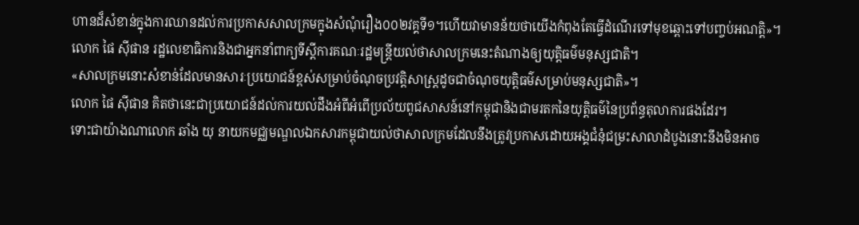ហានដ៏សំខាន់ក្នុងការឈានដល់ការប្រកាសសាលក្រមក្នុងសំណុំរឿង០០២វគ្គទី១។ហើយវាមានន័យថាយើងកំពុងតែធ្វើដំណើរទៅមុខឆ្ពោះទៅបញ្ចប់អណត្តិ»។
លោក ផៃ ស៊ីផាន រដ្ឋលេខាធិការនិងជាអ្នកនាំពាក្យទីស្តីការគណៈរដ្ឋមន្ត្រីយល់ថាសាលក្រមនេះតំណាងឲ្យយុត្តិធម៌មនុស្សជាតិ។
«សាលក្រមនោះសំខាន់ដែលមានសារៈប្រយោជន៍ខ្ពស់សម្រាប់ចំណុចប្រវត្តិសាស្ដ្រដូចជាចំណុចយុត្តិធម៌សម្រាប់មនុស្សជាតិ»។
លោក ផៃ ស៊ីផាន គិតថានេះជាប្រយោជន៍ដល់ការយល់ដឹងអំពីអំពើប្រល័យពូជសាសន៍នៅកម្ពុជានិងជាមរតកនៃយុត្តិធម៌នៃប្រព័ន្ធតុលាការផងដែរ។
ទោះជាយ៉ាងណាលោក ឆាំង យុ នាយកមជ្ឈមណ្ឌលឯកសារកម្ពុជាយល់ថាសាលក្រមដែលនឹងត្រូវប្រកាសដោយអង្គជំនុំជម្រះសាលាដំបូងនោះនឹងមិនអាច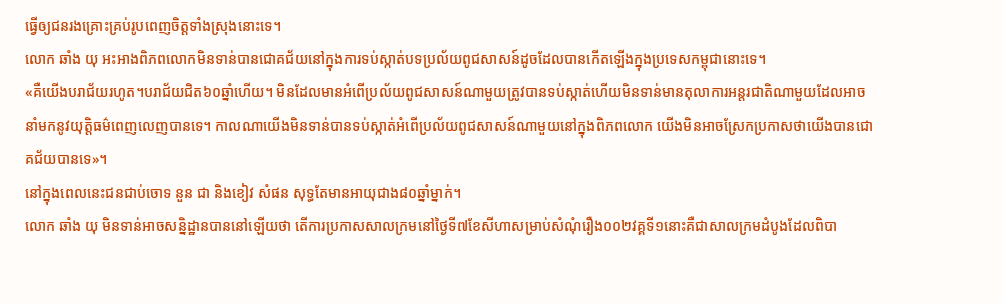ធ្វើឲ្យជនរងគ្រោះគ្រប់រូបពេញចិត្តទាំងស្រុងនោះទេ។
លោក ឆាំង យុ អះអាងពិភពលោកមិនទាន់បានជោគជ័យនៅក្នុងការទប់ស្កាត់បទប្រល័យពូជសាសន៍ដូចដែលបានកើតឡើងក្នុងប្រទេសកម្ពុជានោះទេ។
«គឺយើងបរាជ័យរហូត។បរាជ័យជិត៦០ឆ្នាំហើយ។ មិនដែលមានអំពើប្រល័យពូជសាសន៍ណាមួយត្រូវបានទប់ស្កាត់ហើយមិនទាន់មានតុលាការអន្តរជាតិណាមួយដែលអាចនាំមកនូវយុត្តិធម៌ពេញលេញបានទេ។ កាលណាយើងមិនទាន់បានទប់ស្កាត់អំពើប្រល័យពូជសាសន៍ណាមួយនៅក្នុងពិភពលោក យើងមិនអាចស្រែកប្រកាសថាយើងបានជោគជ័យបានទេ»។
នៅក្នុងពេលនេះជនជាប់ចោទ នួន ជា និងខៀវ សំផន សុទ្ធតែមានអាយុជាង៨០ឆ្នាំម្នាក់។
លោក ឆាំង យុ មិនទាន់អាចសន្និដ្ឋានបាននៅឡើយថា តើការប្រកាសសាលក្រមនៅថ្ងៃទី៧ខែសីហាសម្រាប់សំណុំរឿង០០២វគ្គទី១នោះគឺជាសាលក្រមដំបូងដែលពិបា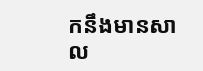កនឹងមានសាល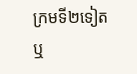ក្រមទី២ទៀតឬ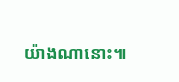យ៉ាងណានោះ៕